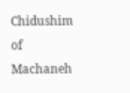Chidushim of Machaneh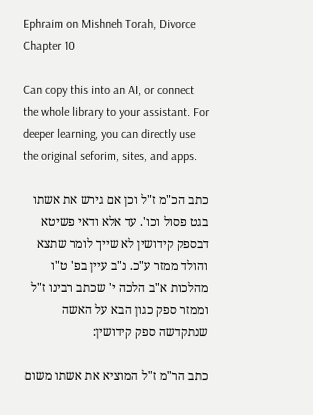Ephraim on Mishneh Torah, Divorce Chapter 10

Can copy this into an AI, or connect the whole library to your assistant. For deeper learning, you can directly use the original seforim, sites, and apps.

כתב הכ"מ ז"ל וכן אם גירש את אשתו בגט פסול וכו'. עד אלא ודאי פשיטא דבספק קידושין לא שייך לומר שתצא והולד ממזר ע"כ. נ"ב עיין בפ' ט"ו מהלכות א"ב הלכה י' שכתב רבינו ז"ל וממזר ספק כגון הבא על האשה שנתקדשה ספק קידושין:

כתב הר"מ ז"ל המוציא את אשתו משום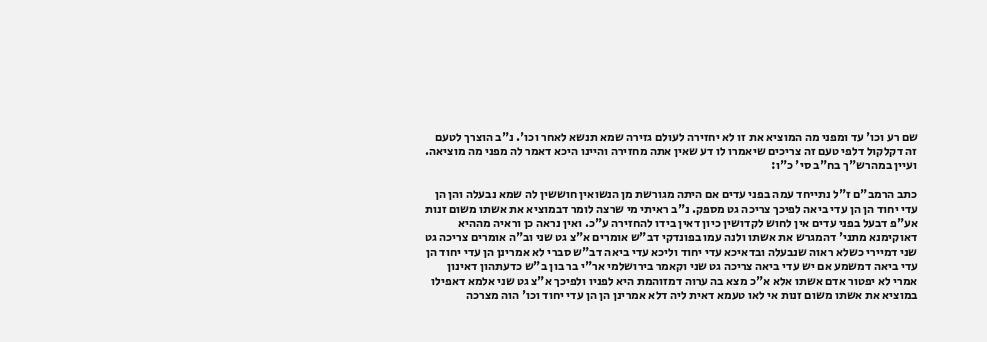שם רע וכו' עד ומפני מה המוציא את זו לא יחזירה לעולם גזירה שמא תנשא לאחר וכו'. נ"ב הוצרך לטעם זה דקלקול דלפי טעם זה צריכים שיאמרו לו דע שאין אתה מחזירה והיינו היכא דאמר לה מפני מה מוציאה. ועיין במהרש"ך בח"ב סי' כ"ו:

כתב הרמב"ם ז"ל נתייחד עמה בפני עדים אם היתה מגורשת מן הנשואין חוששין לה שמא נבעלה והן הן עדי יחוד הן הן עדי ביאה לפיכך צריכה גט מספק. נ"ב ראיתי מי שרצה לומר דבמוציא את אשתו משום זנות אע"פ דבעל בפני עדים אין לחוש לקדושין כיון דאין בידו להחזירה ע"כ. ואין נראה כן וראיה מההיא דאוקימנא מתני' דהמגרש את אשתו ולנה עמו בפונדקי דב"ש אומרים א"צ גט שני וב"ה אומרים צריכה גט שני דמיירי כשלא ראוה שנבעלה ובדאיכא עדי יחוד וליכא עדי ביאה דב"ש סברי לא אמרינן הן עדי יחוד הן עדי ביאה דמשמע אם יש עדי ביאה צריכה גט שני וקאמר בירושלמי אר"י בר בון ב"ש כדעתהון דאינון אמרי לא יפטור אדם אשתו אלא א"כ מצא בה ערוה דמזוהמת היא לפניו ולפיכך א"צ גט שני אלמא דאפילו במוציא את אשתו משום זנות אי לאו טעמא דאית ליה דלא אמרינן הן הן עדי יחוד וכו' הוה מצרכה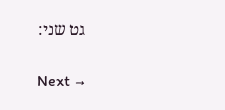גט שני:

Next →